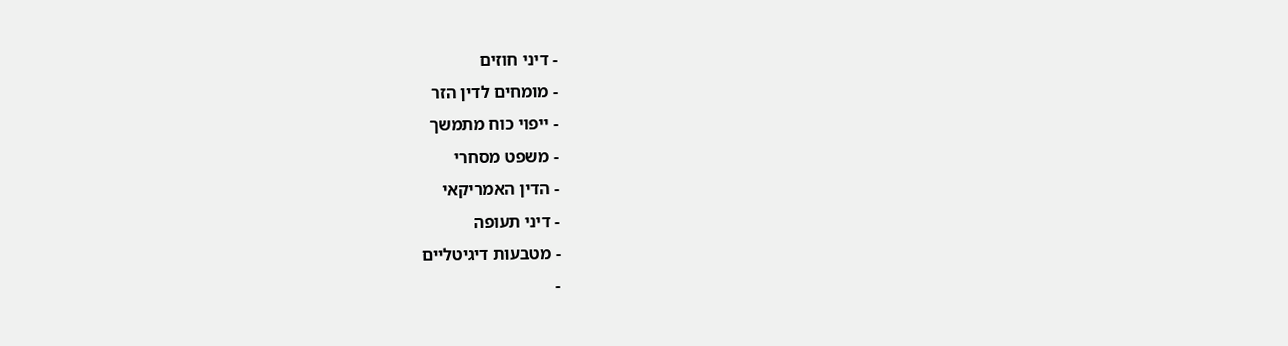- דיני חוזים
- מומחים לדין הזר
- ייפוי כוח מתמשך
- משפט מסחרי
- הדין האמריקאי
- דיני תעופה
- מטבעות דיגיטליים
-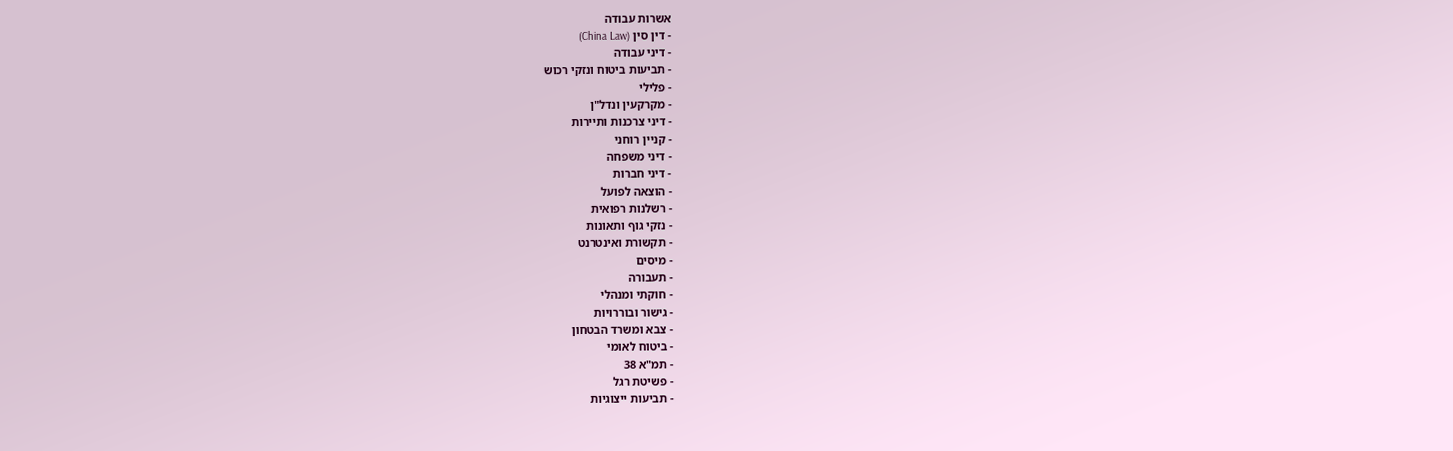אשרות עבודה
- דין סין (China Law)
- דיני עבודה
- תביעות ביטוח ונזקי רכוש
- פלילי
- מקרקעין ונדל"ן
- דיני צרכנות ותיירות
- קניין רוחני
- דיני משפחה
- דיני חברות
- הוצאה לפועל
- רשלנות רפואית
- נזקי גוף ותאונות
- תקשורת ואינטרנט
- מיסים
- תעבורה
- חוקתי ומנהלי
- גישור ובוררויות
- צבא ומשרד הבטחון
- ביטוח לאומי
- תמ"א 38
- פשיטת רגל
- תביעות ייצוגיות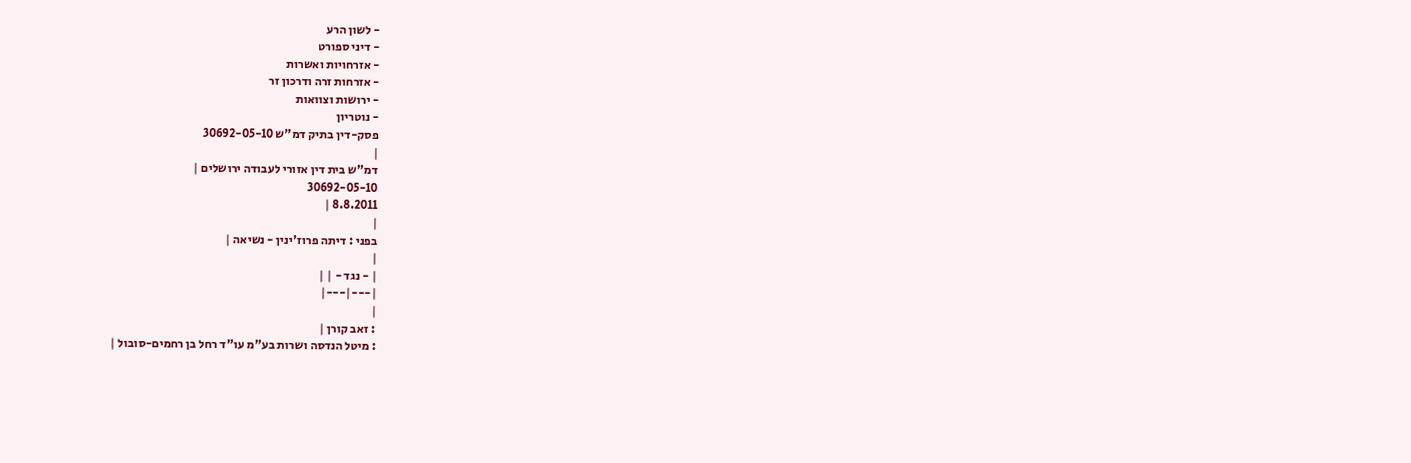- לשון הרע
- דיני ספורט
- אזרחויות ואשרות
- אזרחות זרה ודרכון זר
- ירושות וצוואות
- נוטריון
פסק-דין בתיק דמ"ש 30692-05-10
|
דמ"ש בית דין אזורי לעבודה ירושלים |
30692-05-10
8.8.2011 |
|
בפני : דיתה פרוז'ינין - נשיאה |
|
| - נגד - | |
|---|---|
|
: זאב קורן |
: מיטל הנדסה ושרות בע"מ עו"ד רחל בן רחמים-סובול |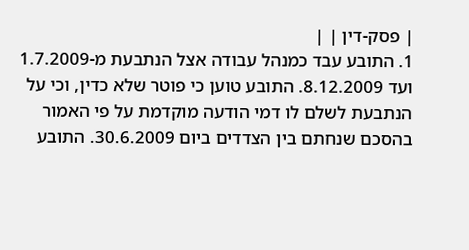| פסק-דין | |
1. התובע עבד כמנהל עבודה אצל הנתבעת מ-1.7.2009 ועד 8.12.2009. התובע טוען כי פוטר שלא כדין, וכי על הנתבעת לשלם לו דמי הודעה מוקדמת על פי האמור בהסכם שנחתם בין הצדדים ביום 30.6.2009. התובע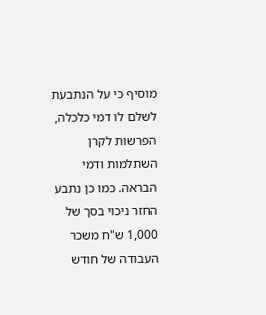מוסיף כי על הנתבעת לשלם לו דמי כלכלה, הפרשות לקרן השתלמות ודמי הבראה. כמו כן נתבע החזר ניכוי בסך של 1,000 ש"ח משכר העבודה של חודש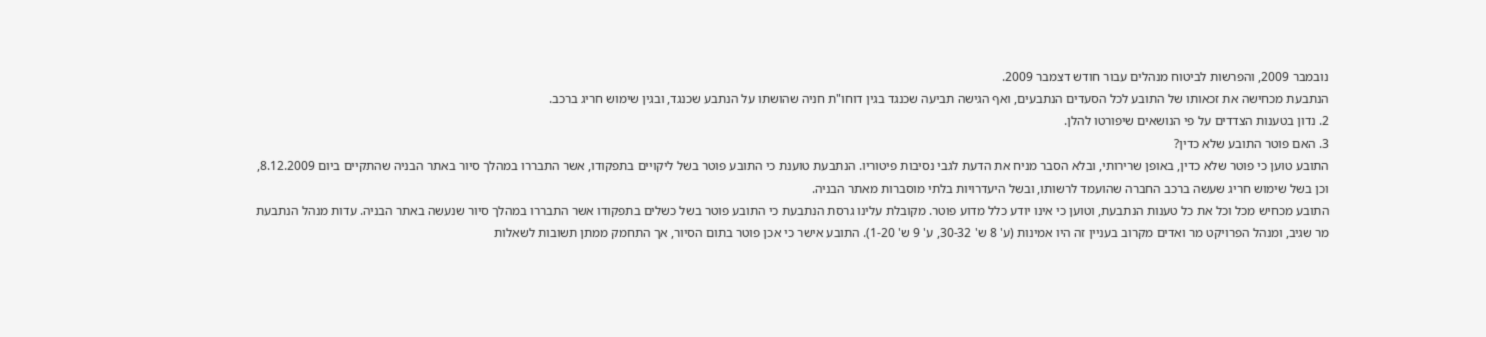נובמבר 2009, והפרשות לביטוח מנהלים עבור חודש דצמבר 2009.
הנתבעת מכחישה את זכאותו של התובע לכל הסעדים הנתבעים, ואף הגישה תביעה שכנגד בגין דוחו"ת חניה שהושתו על הנתבע שכנגד, ובגין שימוש חריג ברכב.
2. נדון בטענות הצדדים על פי הנושאים שיפורטו להלן.
3. האם פוטר התובע שלא כדין?
התובע טוען כי פוטר שלא כדין, באופן שרירותי, ובלא הסבר מניח את הדעת לגבי נסיבות פיטוריו. הנתבעת טוענת כי התובע פוטר בשל ליקויים בתפקודו, אשר התבררו במהלך סיור באתר הבניה שהתקיים ביום 8.12.2009, וכן בשל שימוש חריג שעשה ברכב החברה שהועמד לרשותו, ובשל היעדרויות בלתי מוסברות מאתר הבניה.
התובע מכחיש מכל וכל את כל טענות הנתבעת, וטוען כי אינו יודע כלל מדוע פוטר. מקובלת עלינו גרסת הנתבעת כי התובע פוטר בשל כשלים בתפקודו אשר התבררו במהלך סיור שנעשה באתר הבניה. עדות מנהל הנתבעת מר שגיב, ומנהל הפרויקט מר ואדים מקרוב בעניין זה היו אמינות (ע' 8 ש' 30-32, ע' 9 ש' 1-20). התובע אישר כי אכן פוטר בתום הסיור, אך התחמק ממתן תשובות לשאלות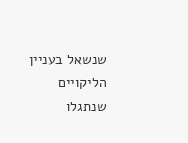שנשאל בעניין הליקויים שנתגלו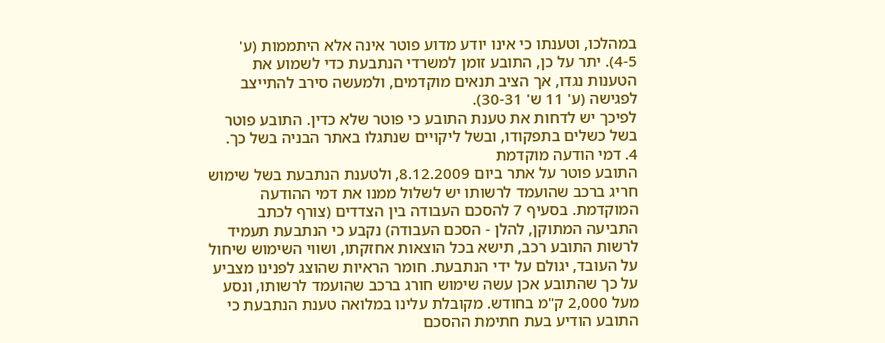במהלכו, וטענתו כי אינו יודע מדוע פוטר אינה אלא היתממות (ע' 4-5). יתר על כן, התובע זומן למשרדי הנתבעת כדי לשמוע את הטענות נגדו, אך הציב תנאים מוקדמים, ולמעשה סירב להתייצב לפגישה (ע' 11 ש' 30-31).
לפיכך יש לדחות את טענת התובע כי פוטר שלא כדין. התובע פוטר בשל כשלים בתפקודו, ובשל ליקויים שנתגלו באתר הבניה בשל כך.
4. דמי הודעה מוקדמת
התובע פוטר על אתר ביום 8.12.2009, ולטענת הנתבעת בשל שימוש חריג ברכב שהועמד לרשותו יש לשלול ממנו את דמי ההודעה המוקדמת. בסעיף 7 להסכם העבודה בין הצדדים (צורף לכתב התביעה המתוקן, להלן - הסכם העבודה) נקבע כי הנתבעת תעמיד לרשות התובע רכב, תישא בכל הוצאות אחזקתו, ושווי השימוש שיחול על העובד, יגולם על ידי הנתבעת. חומר הראיות שהוצג לפנינו מצביע על כך שהתובע אכן עשה שימוש חורג ברכב שהועמד לרשותו, ונסע מעל 2,000 ק"מ בחודש. מקובלת עלינו במלואה טענת הנתבעת כי התובע הודיע בעת חתימת ההסכם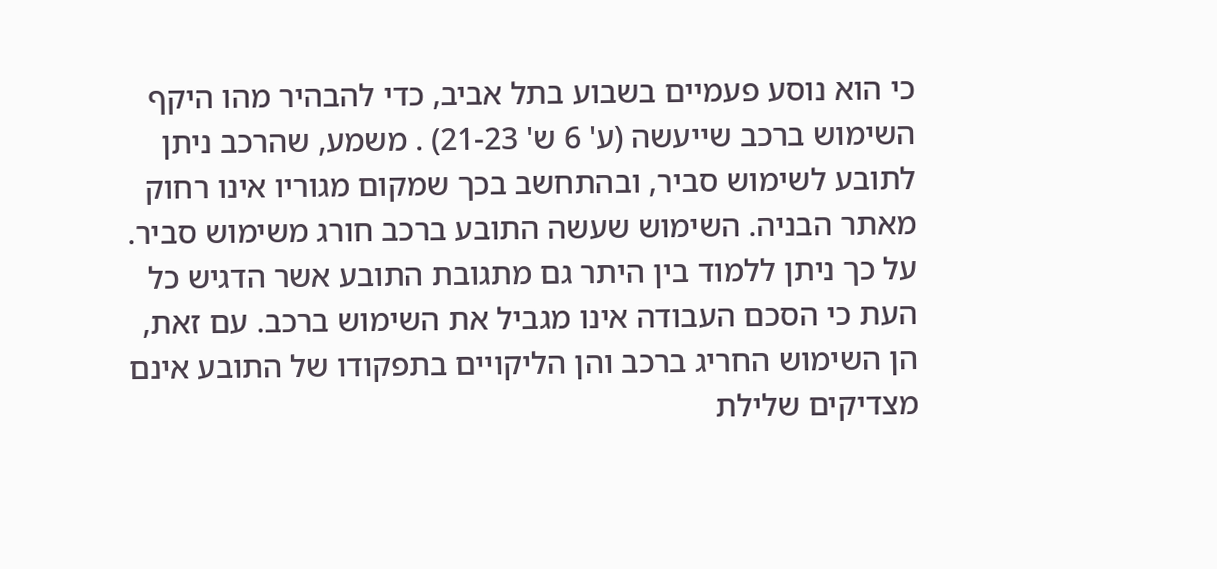כי הוא נוסע פעמיים בשבוע בתל אביב, כדי להבהיר מהו היקף השימוש ברכב שייעשה (ע' 6 ש' 21-23) . משמע, שהרכב ניתן לתובע לשימוש סביר, ובהתחשב בכך שמקום מגוריו אינו רחוק מאתר הבניה. השימוש שעשה התובע ברכב חורג משימוש סביר. על כך ניתן ללמוד בין היתר גם מתגובת התובע אשר הדגיש כל העת כי הסכם העבודה אינו מגביל את השימוש ברכב. עם זאת, הן השימוש החריג ברכב והן הליקויים בתפקודו של התובע אינם מצדיקים שלילת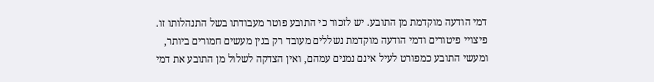דמי הודעה מוקדמת מן התובע. יש לזכור כי התובע פוטר מעבודתו בשל התנהלותו זו. פיצויי פיטורים ודמי הודעה מוקדמת נשללים מעובד רק בגין מעשים חמורים ביותר, ומעשי התובע כמפורט לעיל אינם נמנים עמהם, ואין הצדקה לשלול מן התובע את דמי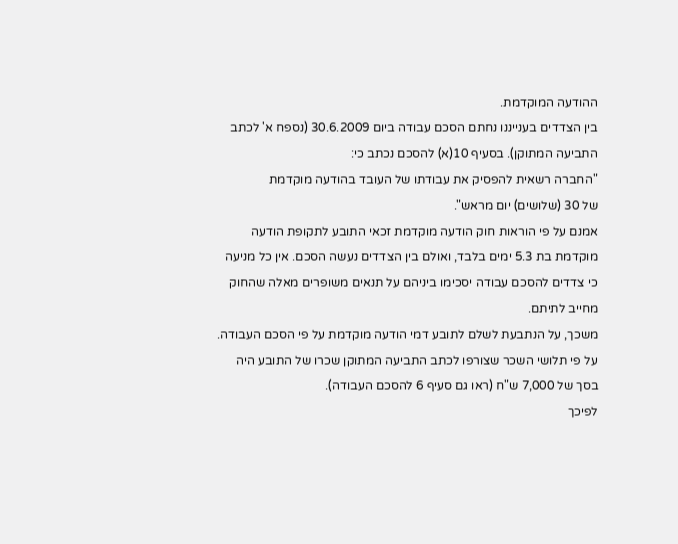ההודעה המוקדמת.
בין הצדדים בענייננו נחתם הסכם עבודה ביום 30.6.2009 (נספח א' לכתב התביעה המתוקן). בסעיף 10(א) להסכם נכתב כי:
"החברה רשאית להפסיק את עבודתו של העובד בהודעה מוקדמת
של 30 (שלושים) יום מראש".
אמנם על פי הוראות חוק הודעה מוקדמת זכאי התובע לתקופת הודעה מוקדמת בת 5.3 ימים בלבד, ואולם בין הצדדים נעשה הסכם. אין כל מניעה כי צדדים להסכם עבודה יסכימו ביניהם על תנאים משופרים מאלה שהחוק מחייב לתיתם.
משכך, על הנתבעת לשלם לתובע דמי הודעה מוקדמת על פי הסכם העבודה. על פי תלושי השכר שצורפו לכתב התביעה המתוקן שכרו של התובע היה בסך של 7,000 ש"ח (ראו גם סעיף 6 להסכם העבודה).
לפיכך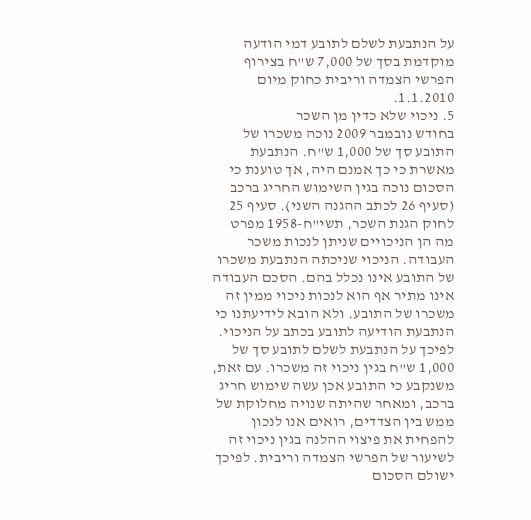על הנתבעת לשלם לתובע דמי הודעה מוקדמת בסך של 7,000 ש"ח בצירוף הפרשי הצמדה וריבית כחוק מיום 1.1.2010.
5. ניכוי שלא כדין מן השכר
בחודש נובמבר 2009 נוכה משכרו של התובע סך של 1,000 ש"ח. הנתבעת מאשרת כי כך אמנם היה, אך טוענת כי הסכום נוכה בגין השימוש החריג ברכב (סעיף 26 לכתב ההגנה השני). סעיף 25 לחוק הגנת השכר, תשי"ח-1958 מפרט מה הן הניכויים שניתן לנכות משכר העבודה. הניכוי שניכתה הנתבעת משכרו של התובע אינו נכלל בהם. הסכם העבודה אינו מתיר אף הוא לנכות ניכוי ממין זה משכרו של התובע. ולא הובא לידיעתנו כי הנתבעת הודיעה לתובע בכתב על הניכוי.
לפיכך על הנתבעת לשלם לתובע סך של 1,000 ש"ח בגין ניכוי זה משכרו. עם זאת, משנקבע כי התובע אכן עשה שימוש חריג ברכב, ומאחר שהיתה שנויה מחלוקת של ממש בין הצדדים, רואים אנו לנכון להפחית את פיצוי ההלנה בגין ניכוי זה לשיעור של הפרשי הצמדה וריבית. לפיכך ישולם הסכום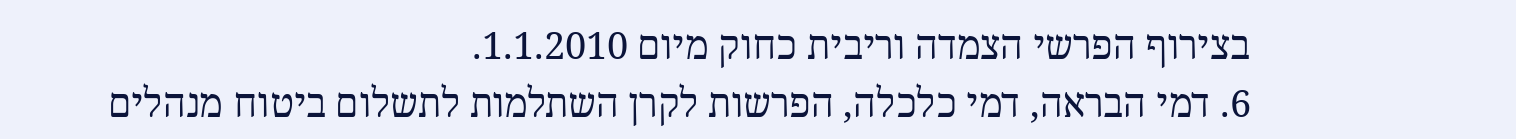בצירוף הפרשי הצמדה וריבית כחוק מיום 1.1.2010.
6. דמי הבראה, דמי כלכלה, הפרשות לקרן השתלמות לתשלום ביטוח מנהלים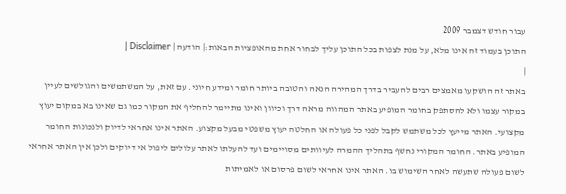עבור חודש דצמבר 2009
התוכן בעמוד זה אינו מלא, על מנת לצפות בכל התוכן עליך לבחור אחת מהאופציות הבאות:| הודעה | Disclaimer |
|
באתר זה הושקעו מאמצים רבים להעביר בדרך המהירה הנאה והטובה ביותר חומר ומידע חיוני. עם זאת, על המשתמשים והגולשים לעיין במקור עצמו ולא להסתפק בחומר המופיע באתר המהווה מראה דרך וכיוון ואינו מתיימר להחליף את המקור כמו גם שאינו בא במקום יעוץ מקצועי. האתר מייעץ לכל משתמש לקבל לפני כל פעולה או החלטה יעוץ משפטי מבעל מקצוע. האתר אינו אחראי לדיוק ולנכונות החומר המופיע באתר. החומר המקורי נחשף בתהליך ההמרה לעיוותים מסויימים ועד להעלתו לאתר עלולים ליפול אי דיוקים ולכן אין האתר אחראי לשום פעולה שתעשה לאחר השימוש בו. האתר אינו אחראי לשום פרסום או לאמיתות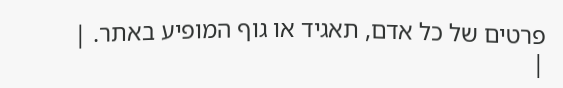פרטים של כל אדם, תאגיד או גוף המופיע באתר. |
|